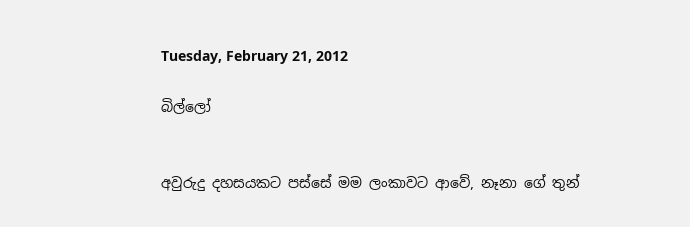Tuesday, February 21, 2012

බිල්ලෝ


අවුරුදු දහසයකට පස්සේ මම ලංකාවට ආවේ, නෑනා ගේ තුන්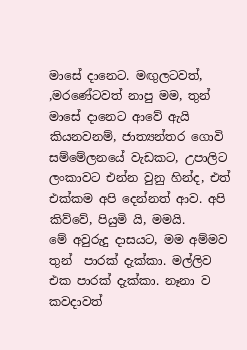මාසේ දානෙට. මඟුලටවත්, ,මරණේටවත් නාපු මම, තුන් මාසේ දානෙට ආවේ ඇයි කියනවනම්, ජාත්‍යන්තර ගොවි සම්මේලනයේ වැඩකට, උපාලිට ලංකාවට එන්න වුනු හින්ද, එත් එක්කම අපි දෙන්නත් ආව. අපි කිව්වේ, පියුමි යි, මමයි.
මේ අවුරුදු දාසයට, මම අම්මව තුන්  පාරක් දැක්කා. මල්ලිව එක පාරක් දැක්කා. නෑනා ව කවදාවත්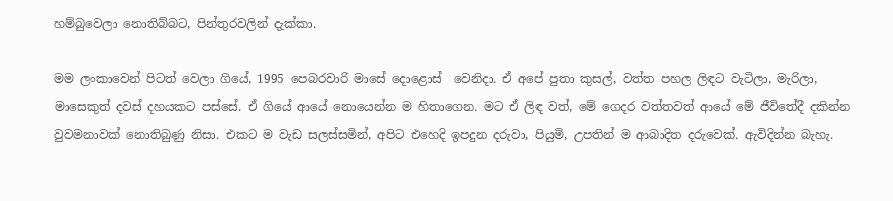හම්බුවෙලා නොතිබ්බට, පින්තුරවලින් දැක්කා.

මම ලංකාවෙන් පිටත් වෙලා ගියේ, 1995 පෙබරවාරි මාසේ දොළොස්  වෙනිදා. ඒ අපේ පුතා කුසල්, වත්ත පහල ලිඳට වැටිලා, මැරිලා, මාසෙකුත් දවස් දහයකට පස්සේ. ඒ ගියේ ආයේ නොයෙන්න ම හිතාගෙන. මට ඒ ලිඳ වත්, මේ ගෙදර වත්තවත් ආයේ මේ ජීවිතේදී දකින්න වුවමනාවක් නොතිබුණු නිසා. එකට ම වැඩ සලස්සමින්, අපිට එහෙදි ඉපදුන දරුවා, පියුමි, උපතින් ම ආබාදිත දරුවෙක්. ඇවිදින්න බැහැ.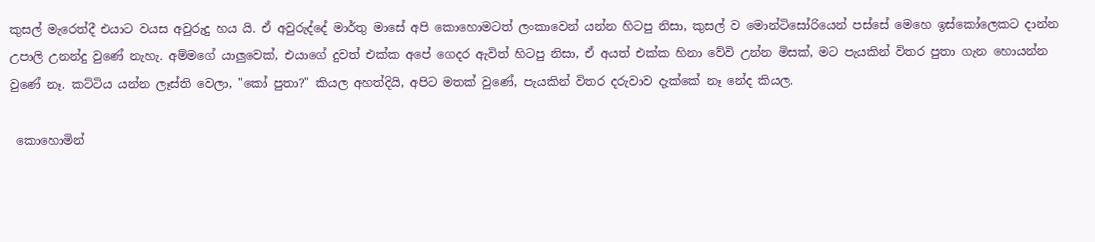කුසල් මැරෙත්දී එයාට වයස අවුරුදු හය යි. ඒ අවුරුද්දේ මාර්තු මාසේ අපි කොහොමටත් ලංකාවෙන් යන්න හිටපු නිසා, කුසල් ව මොන්ටිසෝරියෙන් පස්සේ මෙහෙ ඉස්කෝලෙකට දාන්න උපාලි උනන්දු වුණේ නැහැ. අම්මගේ යාලුවෙක්, එයාගේ දුවත් එක්ක අපේ ගෙදර ඇවිත් හිටපු නිසා, ඒ අයත් එක්ක හිනා වේවි උන්න මිසක්, මට පැයකින් විතර පුතා ගැන හොයන්න වුණේ නෑ. කට්ටිය යන්න ලෑස්ති වෙලා, "කෝ පුතා?" කියල අහත්දියි, අපිට මතක් වුණේ, පැයකින් විතර දරුවාව දැක්කේ නෑ නේද කියල.

 කොහොමින්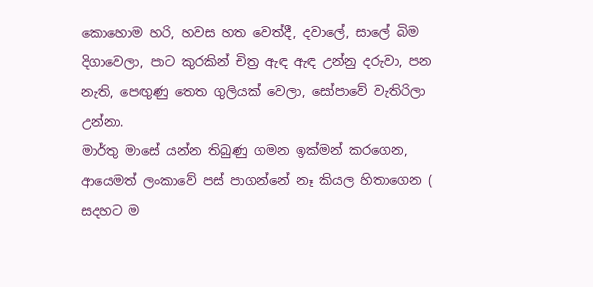කොහොම හරි, හවස හත වෙත්දී, දවාලේ, සාලේ බිම දිගාවෙලා, පාට කුරකින් චිත්‍ර ඇඳ ඇඳ උන්නු දරුවා, පන නැති, පෙඟුණු තෙත ගුලියක් වෙලා, සෝපාවේ වැතිරිලා උන්නා.
මාර්තු මාසේ යන්න තිබුණු ගමන ඉක්මන් කරගෙන, ආයෙමත් ලංකාවේ පස් පාගන්නේ නෑ කියල හිතාගෙන ( සදහට ම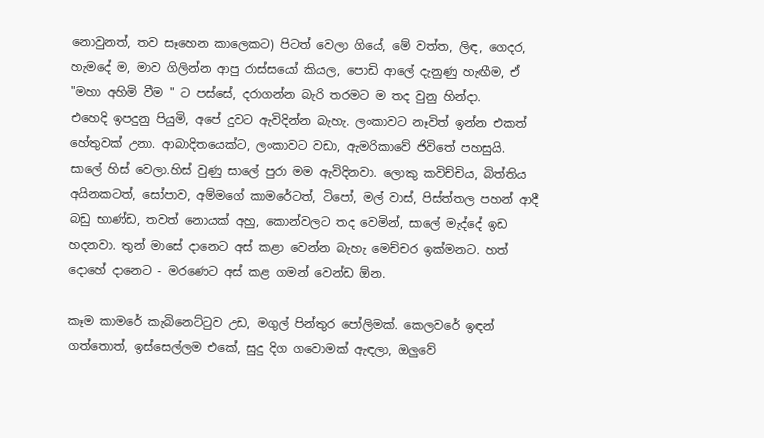නොවුනත්, තව සෑහෙන කාලෙකට) පිටත් වෙලා ගියේ, මේ වත්ත, ලිඳ, ගෙදර, හැමදේ ම, මාව ගිලින්න ආපු රාස්සයෝ කියල, පොඩි ආලේ දැනුණු හැඟීම, ඒ "මහා අහිමි වීම " ට පස්සේ, දරාගන්න බැරි තරමට ම තද වුනු හින්දා.
එහෙදි ඉපදුනු පියුමි, අපේ දුවට ඇවිදින්න බැහැ. ලංකාවට නෑවිත් ඉන්න එකත් හේතුවක් උනා. ආබාදිතයෙක්ට, ලංකාවට වඩා, ඇමරිකාවේ ජිවිතේ පහසුයි.
සාලේ හිස් වෙලා.හිස් වුණු සාලේ පුරා මම ඇවිදිනවා. ලොකු කවිච්චිය, බිත්තිය අයිනකටත්, සෝපාව, අම්මගේ කාමරේටත්, ටිපෝ, මල් වාස්, පිස්ත්තල පහන් ආදී බඩු භාණ්ඩ, තවත් නොයක් අහු, කොන්වලට තද වෙමින්, සාලේ මැද්දේ ඉඩ හදනවා. තුන් මාසේ දානෙට අස් කළා වෙන්න බැහැ මෙච්චර ඉක්මනට. හත් දොහේ දානෙට - මරණෙට අස් කළ ගමන් වෙන්ඩ ඕන.

කෑම කාමරේ කැබිනෙට්ටුව උඩ, මගුල් පින්තුර පෝලිමක්. කෙලවරේ ඉඳන් ගත්තොත්, ඉස්සෙල්ලම එකේ, සුදු දිග ගවොමක් ඇඳලා, ඔලුවේ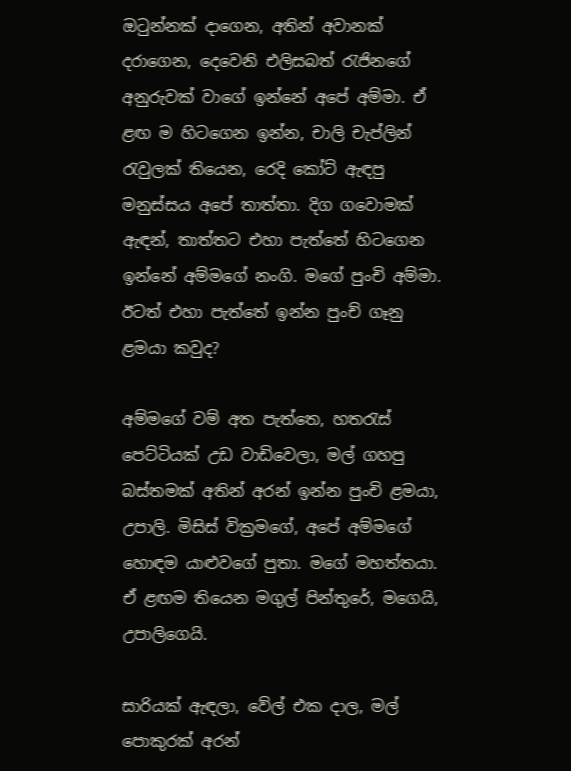ඔටුන්නක් දාගෙන, අතින් අවානක් දරාගෙන, දෙවෙනි එලිසබත් රැජිනගේ අනුරුවක් වාගේ ඉන්නේ අපේ අම්මා. ඒ ළඟ ම හිටගෙන ඉන්න, චාලි චැප්ලින් රැවුලක් තියෙන, රෙදි කෝට් ඇඳපු මනුස්සය අපේ තාත්තා. දිග ගවොමක් ඇඳන්, තාත්තට එහා පැත්තේ හිටගෙන ඉන්නේ අම්මගේ නංගි. මගේ පුංචි අම්මා. ඊටත් එහා පැත්තේ ඉන්න පුංච් ගෑනු ළමයා කවුද?

අම්මගේ වම් අත පැත්තෙ, හතරැස් පෙට්ටියක් උඩ වාඩිවෙලා, මල් ගහපු බස්තමක් අතින් අරන් ඉන්න පුංචි ළමයා, උපාලි. මිසිස් වික්‍රමගේ, අපේ අම්මගේ හොඳම යාළුවගේ පුතා. මගේ මහත්තයා.
ඒ ළඟම තියෙන මගුල් පින්තුරේ, මගෙයි, උපාලිගෙයි.

සාරියක් ඇඳලා, වේල් එක දාල, මල් පොකුරක් අරන්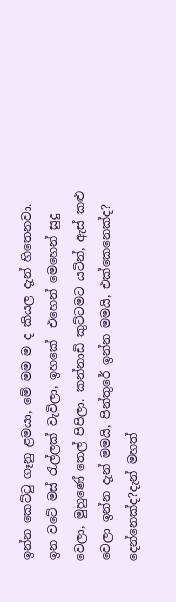ඉන්න කෙට්ටු ගෑනු ළමයා, මේ මම ම ද කියල දැන් හිතෙනවා. ඉන වටේ මස් රැල්ලක් වැවිලා, ඉහකේ  එහෙන් මෙහෙන් සුදු වෙලා, මුහුණේ තෙල් පිපිලා. කන්නාඩි කුට්ටමට යටින්, ඇස් කළු වෙලා ඉන්න දැන් මමයි, පින්තුරේ ඉන්න මමයි, එක්කෙනෙක්ද? දෙන්නෙක්ද?දැන් මහත්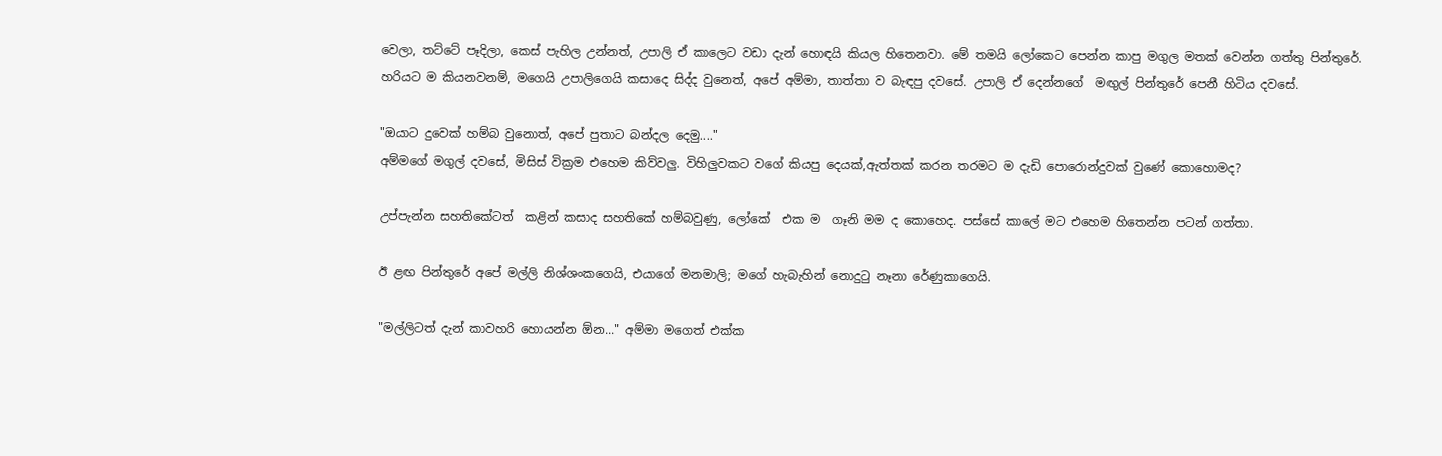වෙලා, තට්ටේ පෑදිලා, කෙස් පැහිල උන්නත්, උපාලි ඒ කාලෙට වඩා දැන් හොඳයි කියල හිතෙනවා. මේ තමයි ලෝකෙට පෙන්න කාපු මගුල මතක් වෙන්න ගත්තු පින්තුරේ. හරියට ම කියනවනම්, මගෙයි උපාලිගෙයි කසාදෙ සිද්ද වුනෙත්, අපේ අම්මා, තාත්තා ව බැඳපු දවසේ. උපාලි ඒ දෙන්නගේ  මඟුල් පින්තුරේ පෙනී හිටිය දවසේ.

"ඔයාට දුවෙක් හම්බ වුනොත්, අපේ පුතාට බන්දල දෙමු...."
අම්මගේ මගුල් දවසේ, මිසිස් වික්‍රම එහෙම කිව්වලු. විහිලුවකට වගේ කියපු දෙයක්,ඇත්තක් කරන තරමට ම දැඩි පොරොන්දුවක් වුණේ කොහොමද?

උප්පැන්න සහතිකේටත්  කළින් කසාද සහතිකේ හම්බවුණු, ලෝකේ  එක ම  ගෑනි මම ද කොහෙද. පස්සේ කාලේ මට එහෙම හිතෙන්න පටන් ගත්තා.

ඊ ළඟ පින්තුරේ අපේ මල්ලි නිශ්ශංකගෙයි, එයාගේ මනමාලි; මගේ හැබැහින් නොදුටු නෑනා රේණුකාගෙයි.

"මල්ලිටත් දැන් කාවහරි හොයන්න ඕන..." අම්මා මගෙත් එක්ක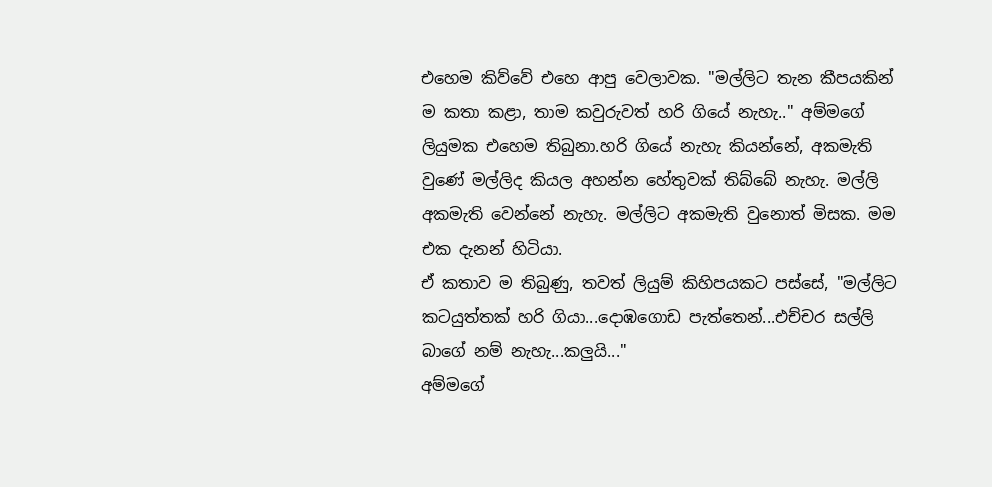එහෙම කිව්වේ එහෙ ආපු වෙලාවක. "මල්ලිට තැන කීපයකින් ම කතා කළා, තාම කවුරුවත් හරි ගියේ නැහැ.." අම්මගේ ලියුමක එහෙම තිබුනා.හරි ගියේ නැහැ කියන්නේ, අකමැති වුණේ මල්ලිද කියල අහන්න හේතුවක් තිබ්බේ නැහැ. මල්ලි අකමැති වෙන්නේ නැහැ. මල්ලිට අකමැති වුනොත් මිසක. මම එක දැනන් හිටියා.
ඒ කතාව ම තිබුණු, තවත් ලියුම් කිහිපයකට පස්සේ, "මල්ලිට කටයුත්තක් හරි ගියා...දොඹගොඩ පැත්තෙන්...එච්චර සල්ලි බාගේ නම් නැහැ...කලුයි..."
අම්මගේ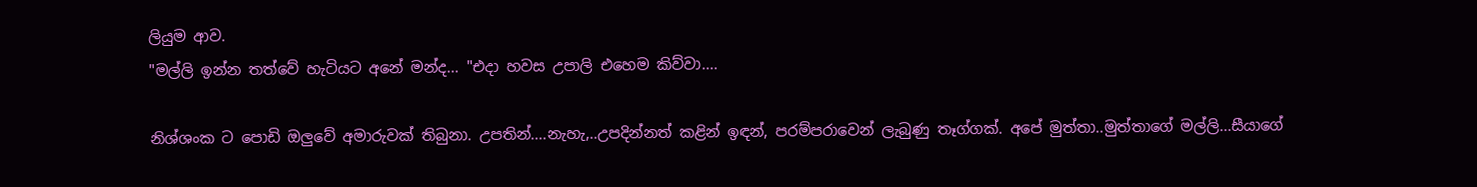ලියුම ආව.
"මල්ලි ඉන්න තත්වේ හැටියට අනේ මන්ද... "එදා හවස උපාලි එහෙම කිව්වා....

නිශ්ශංක ට පොඩි ඔලුවේ අමාරුවක් තිබුනා. උපතින්....නැහැ,..උපදින්නත් කළින් ඉඳන්, පරම්පරාවෙන් ලැබුණු තෑග්ගක්. අපේ මුත්තා..මුත්තාගේ මල්ලි...සීයාගේ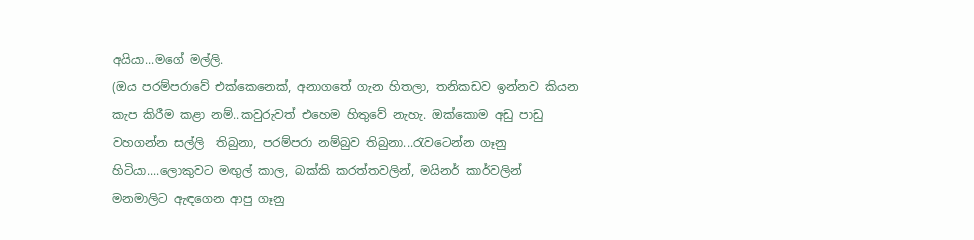අයියා...මගේ මල්ලි.
(ඔය පරම්පරාවේ එක්කෙනෙක්, අනාගතේ ගැන හිතලා, තනිකඩව ඉන්නව කියන කැප කිරීම කළා නම්..කවුරුවත් එහෙම හිතුවේ නැහැ. ඔක්කොම අඩු පාඩු වහගන්න සල්ලි  තිබුනා, පරම්පරා නම්බුව තිබුනා...රැවටෙන්න ගෑනු හිටියා....ලොකුවට මඟුල් කාල, බක්කි කරත්තවලින්, මයිනර් කාර්වලින් මනමාලිට ඇඳගෙන ආපු ගෑනු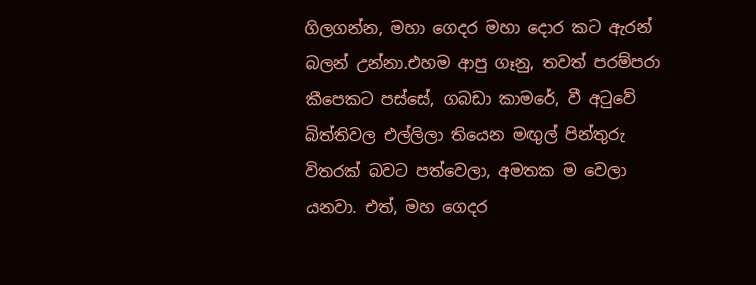ගිලගන්න, මහා ගෙදර මහා දොර කට ඇරන් බලන් උන්නා.එහම ආපු ගෑනු, තවත් පරම්පරා  කීපෙකට පස්සේ, ගබඩා කාමරේ, වී අටුවේ බිත්තිවල එල්ලිලා තියෙන මඟුල් පින්තුරු විතරක් බවට පත්වෙලා, අමතක ම වෙලා යනවා. එත්, මහ ගෙදර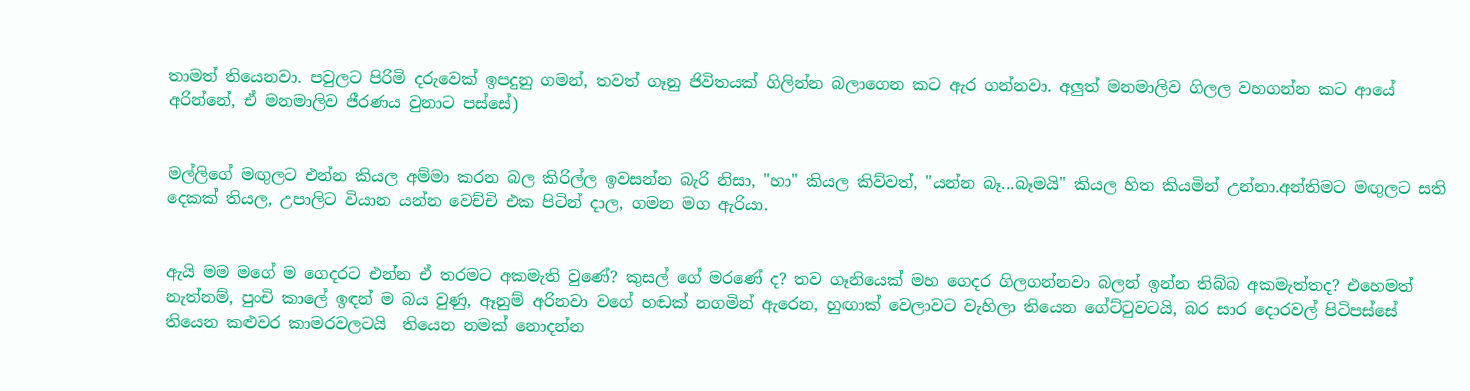තාමත් තියෙනවා. පවුලට පිරිමි දරුවෙක් ඉපදුනු ගමන්, තවත් ගෑනු ජිවිතයක් ගිලින්න බලාගෙන කට ඇර ගන්නවා. අලුත් මනමාලිව ගිලල වහගන්න කට ආයේ අරින්නේ, ඒ මනමාලිව ජීරණය වුනාට පස්සේ)


මල්ලිගේ මඟුලට එන්න කියල අම්මා කරන බල කිරිල්ල ඉවසන්න බැරි නිසා, "හා" කියල කිව්වත්, "යන්න බෑ...බෑමයි" කියල හිත කියමින් උන්නා.අන්තිමට මඟුලට සති දෙකක් තියල, උපාලිට වියාන යන්න වෙච්චි එක පිටින් දාල, ගමන මග ඇරියා.


ඇයි මම මගේ ම ගෙදරට එන්න ඒ තරමට අකමැති වුණේ? කුසල් ගේ මරණේ ද? තව ගෑනියෙක් මහ ගෙදර ගිලගන්නවා බලන් ඉන්න තිබ්බ අකමැත්තද? එහෙමත් නැත්නම්, පුංචි කාලේ ඉඳන් ම බය වුණු, ඈනුම් අරිනවා වගේ හඬක් නගමින් ඇරෙන, හුඟාක් වෙලාවට වැහිලා තියෙන ගේට්ටුවටයි, බර සාර දොරවල් පිටිපස්සේ  තියෙන කළුවර කාමරවලටයි  තියෙන නමක් නොදන්න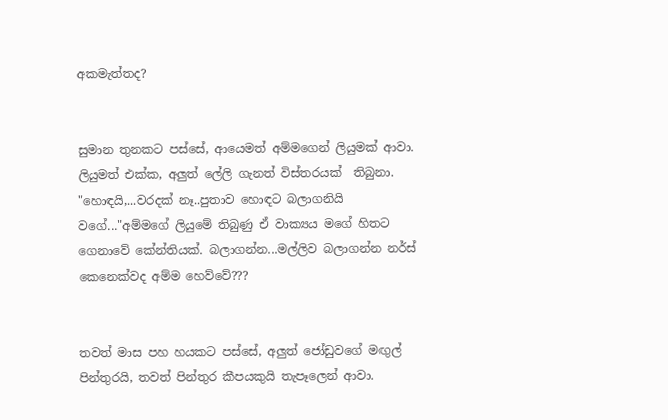අකමැත්තද?


සුමාන තුනකට පස්සේ, ආයෙමත් අම්මගෙන් ලියුමක් ආවා. ලියුමත් එක්ක, අලුත් ලේලි ගැනත් විස්තරයක්  තිබුනා. "හොඳයි,...වරදක් නෑ..පුතාව හොඳට බලාගනියි වගේ..."අම්මගේ ලියුමේ තිබුණු ඒ වාක්‍යය මගේ හිතට ගෙනාවේ කේන්තියක්. බලාගන්න...මල්ලිව බලාගන්න නර්ස් කෙනෙක්වද අම්ම හෙව්වේ???


තවත් මාස පහ හයකට පස්සේ, අලුත් ජෝඩුවගේ මඟුල් පින්තුරයි, තවත් පින්තුර කීපයකුයි තැපෑලෙන් ආවා.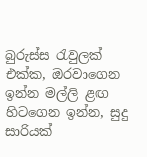බුරුස්ස රැවුලක් එක්ක, ඔරවාගෙන ඉන්න මල්ලි ළඟ හිටගෙන ඉන්න, සුදු සාරියක්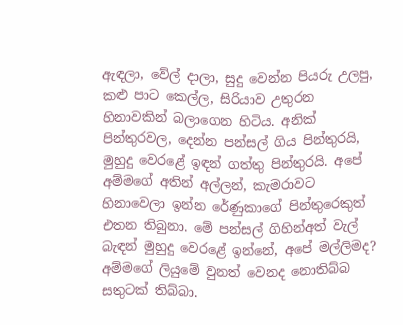ඇඳලා, වේල් දාලා, සුදු වෙන්න පියරු උලපු, කළු පාට කෙල්ල, සිරියාව උතුරන හිනාවකින් බලාගෙන හිටිය. අනික් පින්තුරවල, දෙන්න පන්සල් ගිය පින්තුරයි, මුහුදු වෙරළේ ඉඳන් ගත්තු පින්තුරයි. අපේ අම්මගේ අතින් අල්ලන්, කැමරාවට හිනාවෙලා ඉන්න රේණුකාගේ පින්තුරෙකුත් එතන තිබුනා. මේ පන්සල් ගිහින්අත් වැල්  බැඳන් මුහුදු වෙරළේ ඉන්නේ, අපේ මල්ලිමද?
අම්මගේ ලියුමේ වුනත් වෙනද නොතිබ්බ සතුටක් තිබ්බා.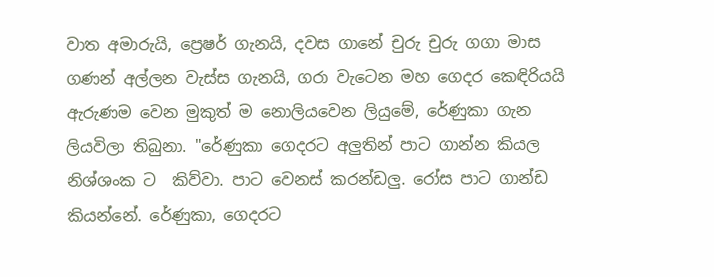වාත අමාරුයි, ප්‍රෙෂර් ගැනයි, දවස ගානේ චුරු චුරු ගගා මාස ගණන් අල්ලන වැස්ස ගැනයි, ගරා වැටෙන මහ ගෙදර කෙඳිරියයි  ඇරුණම වෙන මුකුත් ම නොලියවෙන ලියුමේ, රේණුකා ගැන ලියවිලා තිබුනා. "රේණුකා ගෙදරට අලුතින් පාට ගාන්න කියල නිශ්ශංක ට  කිව්වා. පාට වෙනස් කරන්ඩලු. රෝස පාට ගාන්ඩ කියන්නේ. රේණුකා, ගෙදරට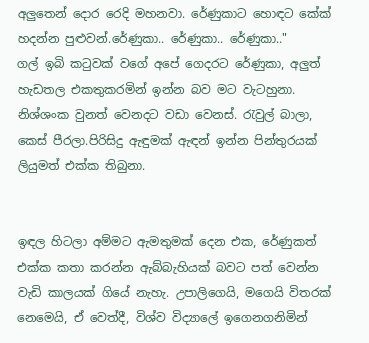අලුතෙන් දොර රෙදි මහනවා. රේණුකාට හොඳට කේක් හදන්න පුළුවන්.රේණුකා.. රේණුකා.. රේණුකා.."
ගල් ඉබි කටුවක් වගේ අපේ ගෙදරට රේණුකා, අලුත් හැඩතල එකතුකරමින් ඉන්න බව මට වැටහුනා. නිශ්ශංක වුනත් වෙනදට වඩා වෙනස්. රැවුල් බාලා, කෙස් පීරලා.පිරිසිදු ඇඳුමක් ඇඳන් ඉන්න පින්තුරයක් ලියුමත් එක්ක තිබුනා.


ඉඳල හිටලා අම්මට ඇමතුමක් දෙන එක, රේණුකත් එක්ක කතා කරන්න ඇබ්බැහියක් බවට පත් වෙන්න වැඩි කාලයක් ගියේ නැහැ. උපාලිගෙයි, මගෙයි විතරක් නෙමෙයි, ඒ වෙත්දී, විශ්ව විද්‍යාලේ ඉගෙනගනිමින්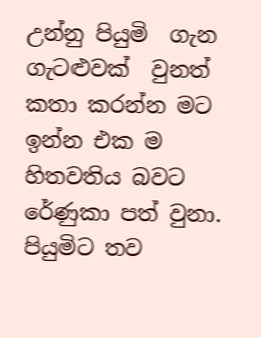උන්නු පියුමි  ගැන ගැටළුවක්  වුනත් කතා කරන්න මට ඉන්න එක ම හිතවතිය බවට රේණුකා පත් වුනා.
පියුමිට තව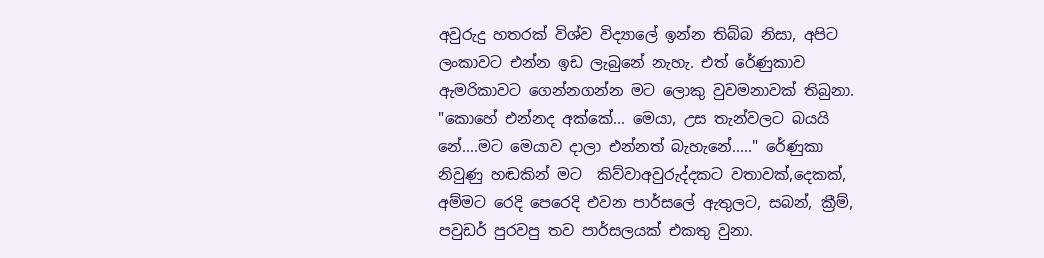අවුරුදු හතරක් විශ්ව විද්‍යාලේ ඉන්න තිබ්බ නිසා, අපිට ලංකාවට එන්න ඉඩ ලැබුනේ නැහැ. එත් රේණුකාව ඇමරිකාවට ගෙන්නගන්න මට ලොකු වුවමනාවක් තිබුනා. "කොහේ එන්නද අක්කේ... මෙයා, උස තැන්වලට බයයි නේ....මට මෙයාව දාලා එන්නත් බැහැනේ....." රේණුකා නිවුණු හඬකින් මට  කිව්වාඅවුරුද්දකට වතාවක්,දෙකක්, අම්මට රෙදි පෙරෙදි එවන පාර්සලේ ඇතුලට, සබන්, ක්‍රීම්, පවුඩර් පුරවපු තව පාර්සලයක් එකතු වුනා.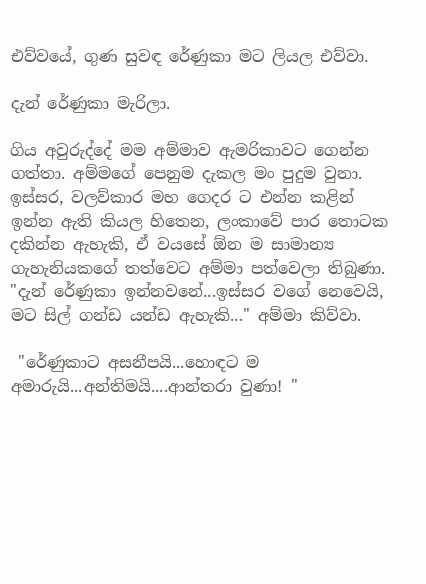එව්වයේ, ගුණ සුවඳ රේණුකා මට ලියල එව්වා.

දැන් රේණුකා මැරිලා.

ගිය අවුරුද්දේ මම අම්මාව ඇමරිකාවට ගෙන්න ගත්තා. අම්මගේ පෙනුම දැකල මං පුදුම වුනා. ඉස්සර, වලව්කාර මහ ගෙදර ට එන්න කළින් ඉන්න ඇති කියල හිතෙන, ලංකාවේ පාර තොටක දකින්න ඇහැකි, ඒ වයසේ ඕන ම සාමාන්‍ය ගැහැනියකගේ තත්වෙට අම්මා පත්වෙලා තිබුණා.
"දැන් රේණුකා ඉන්නවනේ...ඉස්සර වගේ නෙවෙයි, මට සිල් ගන්ඩ යන්ඩ ඇහැකි..." අම්මා කිව්වා.

 "රේණුකාට අසනීපයි...හොඳට ම අමාරුයි...අන්තිමයි....ආන්තරා වුණා! "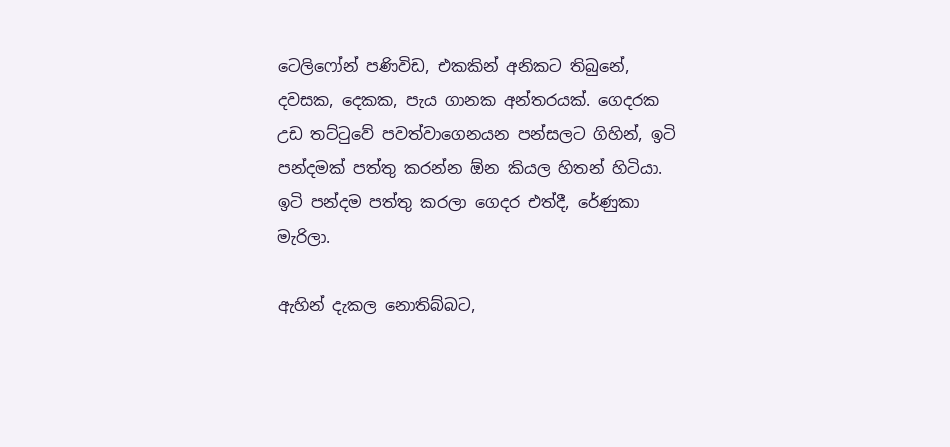ටෙලිෆෝන් පණිවිඩ, එකකින් අනිකට තිබුනේ, දවසක, දෙකක, පැය ගානක අන්තරයක්. ගෙදරක උඩ තට්ටුවේ පවත්වාගෙනයන පන්සලට ගිහින්, ඉටි පන්දමක් පත්තු කරන්න ඕන කියල හිතන් හිටියා. ඉටි පන්දම පත්තු කරලා ගෙදර එත්දී, රේණුකා මැරිලා.

ඇහින් දැකල නොතිබ්බට,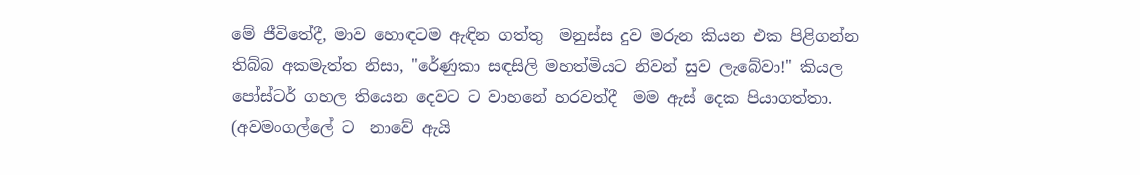මේ ජීවිතේදී, මාව හොඳටම ඇඳින ගත්තු  මනුස්ස දුව මරුන කියන එක පිළිගන්න තිබ්බ අකමැත්ත නිසා, "රේණුකා සඳසිලි මහත්මියට නිවන් සුව ලැබේවා!" කියල පෝස්ටර් ගහල තියෙන දෙවට ට වාහනේ හරවත්දී  මම ඇස් දෙක පියාගත්තා. (අවමංගල්ලේ ට  නාවේ ඇයි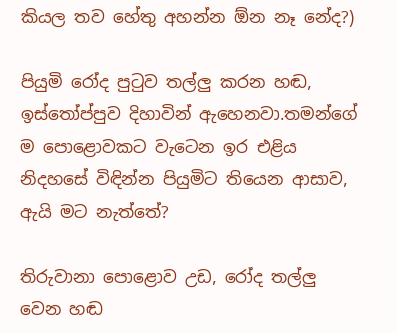කියල තව හේතු අහන්න ඕන නෑ නේද?)

පියුමි රෝද පුටුව තල්ලු කරන හඬ, ඉස්තෝප්පුව දිහාවින් ඇහෙනවා.තමන්ගේ ම පොළොවකට වැටෙන ඉර එළිය නිදහසේ විඳින්න පියුමිට තියෙන ආසාව, ඇයි මට නැත්තේ?

තිරුවානා පොළොව උඩ, රෝද තල්ලු වෙන හඬ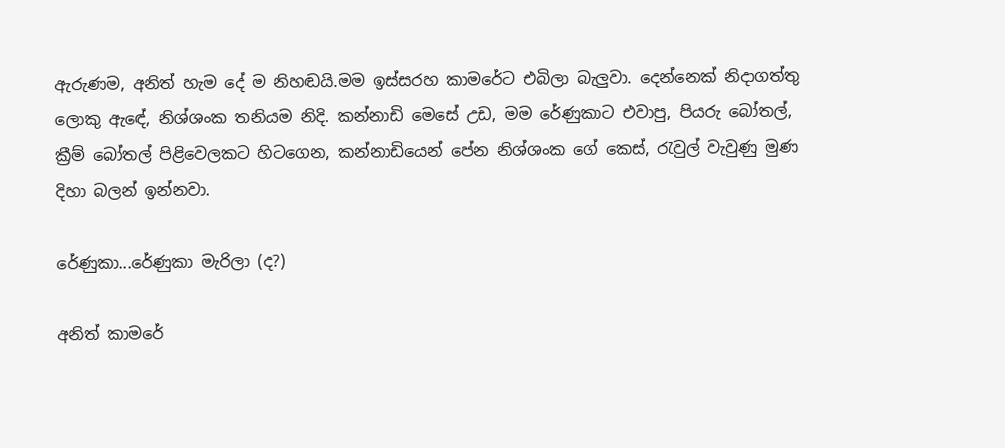ඇරුණම, අනිත් හැම දේ ම නිහඬයි.මම ඉස්සරහ කාමරේට එබිලා බැලුවා. දෙන්නෙක් නිදාගත්තු ලොකු ඇඳේ, නිශ්ශංක තනියම නිදි. කන්නාඩි මෙසේ උඩ, මම රේණුකාට එවාපු, පියරු බෝතල්, ක්‍රීම් බෝතල් පිළිවෙලකට හිටගෙන, කන්නාඩියෙන් පේන නිශ්ශංක ගේ කෙස්, රැවුල් වැවුණු මුණ දිහා බලන් ඉන්නවා.

රේණුකා...රේණුකා මැරිලා (ද?)

අනිත් කාමරේ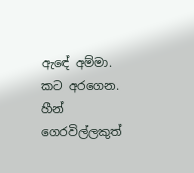ඇඳේ අම්මා. කට අරගෙන. හීන් ගෙරවිල්ලකුත්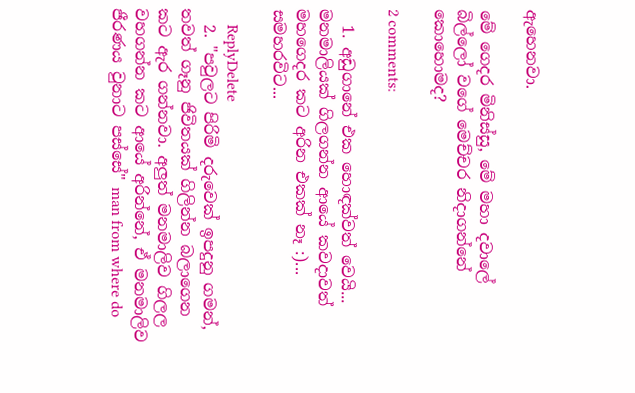ඇහෙනවා.

මේ ගෙදර මිනිස්සු, මේ මහා දවාලේ බිල්ලෝ වගේ මෙච්චර නිදාගන්නේ කොහොමද?

2 comments:

  1. අඩුගානේ එක හොඳක්වත් වෙයි... මනමාලියක් ගිලගන්න ආයේ කවදාවත් මහගෙදර කට අරින එකක් නෑ :)... සමහරවිට...

    ReplyDelete
  2. "පවුලට පිරිමි දරුවෙක් ඉපදුනු ගමන්, තවත් ගෑනු ජිවිතයක් ගිලින්න බලාගෙන කට ඇර ගන්නවා. අලුත් මනමාලිව ගිලල වහගන්න කට ආයේ අරින්නේ, ඒ මනමාලිව ජීරණය වුනාට පස්සේ" man from where do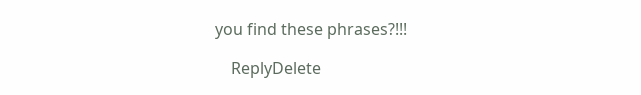you find these phrases?!!!

    ReplyDelete